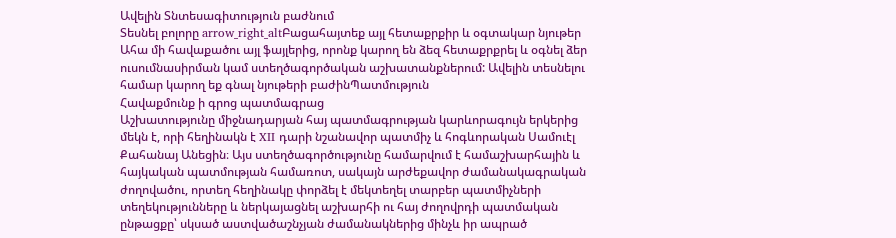Ավելին Տնտեսագիտություն բաժնում
Տեսնել բոլորը arrow_right_altԲացահայտեք այլ հետաքրքիր և օգտակար նյութեր
Ահա մի հավաքածու այլ ֆայլերից, որոնք կարող են ձեզ հետաքրքրել և օգնել ձեր ուսումնասիրման կամ ստեղծագործական աշխատանքներում: Ավելին տեսնելու համար կարող եք գնալ նյութերի բաժինՊատմություն
Հավաքմունք ի գրոց պատմագրաց
Աշխատությունը միջնադարյան հայ պատմագրության կարևորագույն երկերից մեկն է, որի հեղինակն է XII դարի նշանավոր պատմիչ և հոգևորական Սամուէլ Քահանայ Անեցին։ Այս ստեղծագործությունը համարվում է համաշխարհային և հայկական պատմության համառոտ, սակայն արժեքավոր ժամանակագրական ժողովածու, որտեղ հեղինակը փորձել է մեկտեղել տարբեր պատմիչների տեղեկությունները և ներկայացնել աշխարհի ու հայ ժողովրդի պատմական ընթացքը՝ սկսած աստվածաշնչյան ժամանակներից մինչև իր ապրած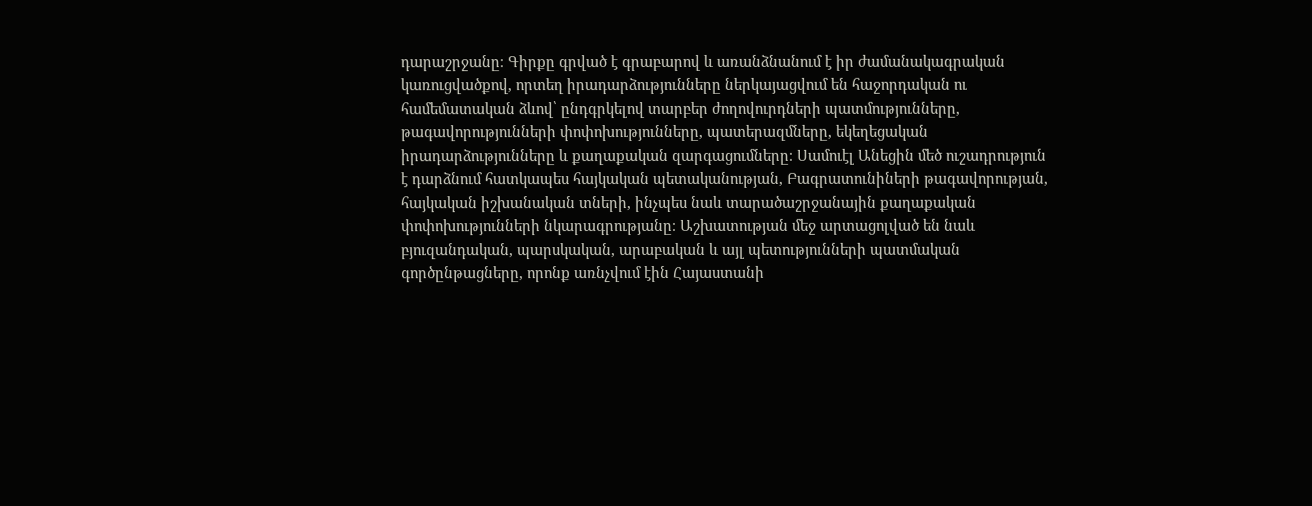դարաշրջանը։ Գիրքը գրված է գրաբարով և առանձնանում է իր ժամանակագրական կառուցվածքով, որտեղ իրադարձությունները ներկայացվում են հաջորդական ու համեմատական ձևով՝ ընդգրկելով տարբեր ժողովուրդների պատմությունները, թագավորությունների փոփոխությունները, պատերազմները, եկեղեցական իրադարձությունները և քաղաքական զարգացումները։ Սամուէլ Անեցին մեծ ուշադրություն է դարձնում հատկապես հայկական պետականության, Բագրատունիների թագավորության, հայկական իշխանական տների, ինչպես նաև տարածաշրջանային քաղաքական փոփոխությունների նկարագրությանը։ Աշխատության մեջ արտացոլված են նաև բյուզանդական, պարսկական, արաբական և այլ պետությունների պատմական գործընթացները, որոնք առնչվում էին Հայաստանի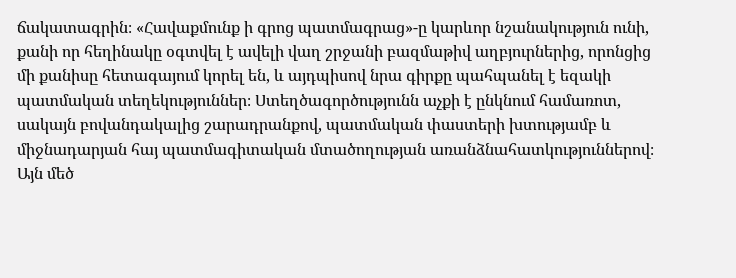ճակատագրին։ «Հավաքմունք ի գրոց պատմագրաց»-ը կարևոր նշանակություն ունի, քանի որ հեղինակը օգտվել է ավելի վաղ շրջանի բազմաթիվ աղբյուրներից, որոնցից մի քանիսը հետագայում կորել են, և այդպիսով նրա գիրքը պահպանել է եզակի պատմական տեղեկություններ։ Ստեղծագործությունն աչքի է ընկնում համառոտ, սակայն բովանդակալից շարադրանքով, պատմական փաստերի խտությամբ և միջնադարյան հայ պատմագիտական մտածողության առանձնահատկություններով։ Այն մեծ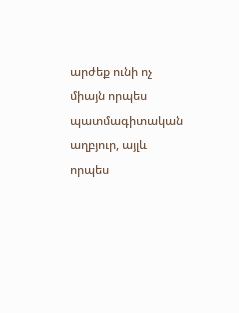արժեք ունի ոչ միայն որպես պատմագիտական աղբյուր, այլև որպես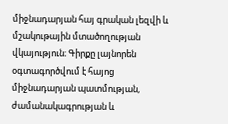միջնադարյան հայ գրական լեզվի և մշակութային մտածողության վկայություն։ Գիրքը լայնորեն օգտագործվում է հայոց միջնադարյան պատմության, ժամանակագրության և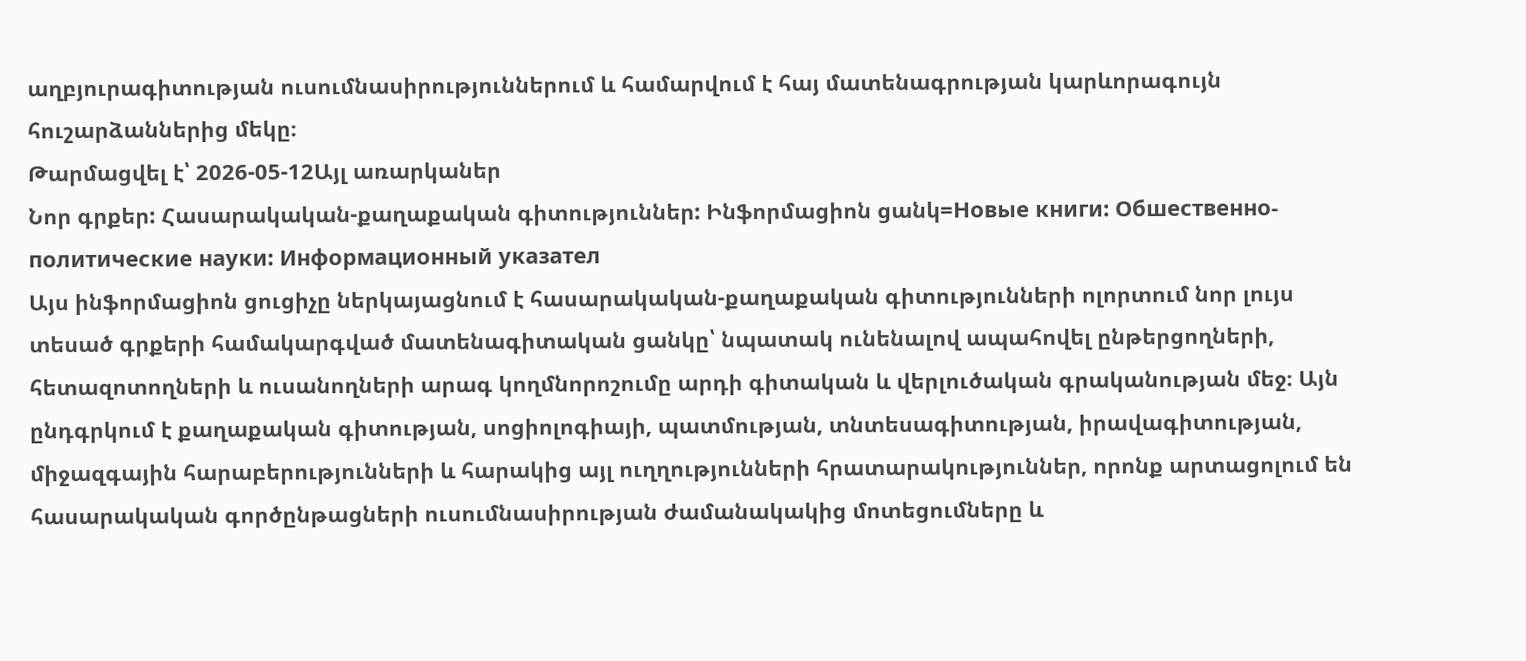աղբյուրագիտության ուսումնասիրություններում և համարվում է հայ մատենագրության կարևորագույն հուշարձաններից մեկը։
Թարմացվել է՝ 2026-05-12Այլ առարկաներ
Նոր գրքեր: Հասարակական-քաղաքական գիտություններ: Ինֆորմացիոն ցանկ=Новые книги: Обшественно-политические науки: Информационный указател
Այս ինֆորմացիոն ցուցիչը ներկայացնում է հասարակական-քաղաքական գիտությունների ոլորտում նոր լույս տեսած գրքերի համակարգված մատենագիտական ցանկը՝ նպատակ ունենալով ապահովել ընթերցողների, հետազոտողների և ուսանողների արագ կողմնորոշումը արդի գիտական և վերլուծական գրականության մեջ։ Այն ընդգրկում է քաղաքական գիտության, սոցիոլոգիայի, պատմության, տնտեսագիտության, իրավագիտության, միջազգային հարաբերությունների և հարակից այլ ուղղությունների հրատարակություններ, որոնք արտացոլում են հասարակական գործընթացների ուսումնասիրության ժամանակակից մոտեցումները և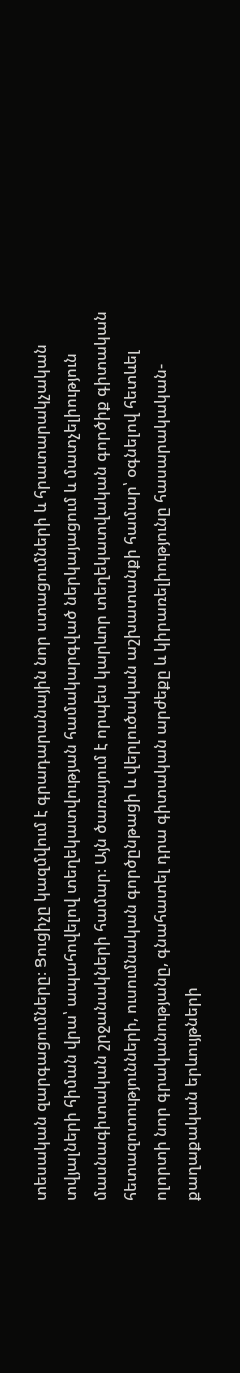տեսական զարգացումները։ Ցուցիչը կազմվում է գրադարանային նոր ստացումների և հրատարակչական տվյալների հիման վրա՝ ապահովելով տեղեկատվության համակարգված ներկայացում և մատչելիություն մասնագիտական շրջանակների համար։ Այն ծառայում է որպես կարևոր տեղեկատվական գործիք գիտական հետազոտությունների, ուսումնական գործընթացի և վերլուծական աշխատանքի համար՝ օգնելով հետևել ոլորտի նոր գրականությանը, գնահատել դրա գիտական արժեքը և կիրառելիությունը հասարակական-քաղաքական երևույթների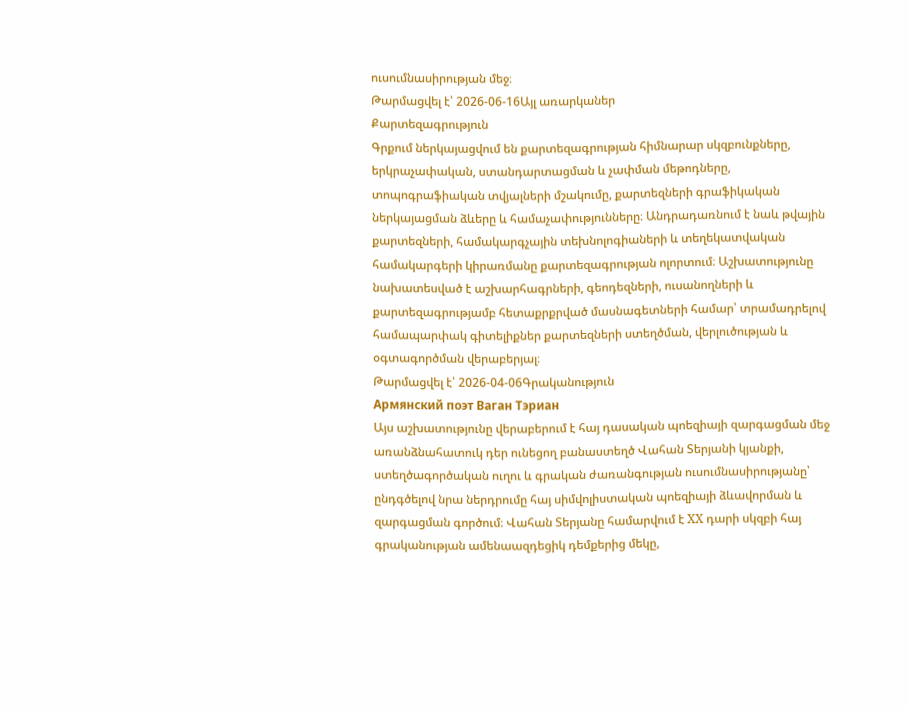ուսումնասիրության մեջ։
Թարմացվել է՝ 2026-06-16Այլ առարկաներ
Քարտեզագրություն
Գրքում ներկայացվում են քարտեզագրության հիմնարար սկզբունքները, երկրաչափական, ստանդարտացման և չափման մեթոդները, տոպոգրաֆիական տվյալների մշակումը, քարտեզների գրաֆիկական ներկայացման ձևերը և համաչափությունները։ Անդրադառնում է նաև թվային քարտեզների, համակարգչային տեխնոլոգիաների և տեղեկատվական համակարգերի կիրառմանը քարտեզագրության ոլորտում։ Աշխատությունը նախատեսված է աշխարհագրների, գեոդեզների, ուսանողների և քարտեզագրությամբ հետաքրքրված մասնագետների համար՝ տրամադրելով համապարփակ գիտելիքներ քարտեզների ստեղծման, վերլուծության և օգտագործման վերաբերյալ։
Թարմացվել է՝ 2026-04-06Գրականություն
Армянский поэт Ваган Тэриан
Այս աշխատությունը վերաբերում է հայ դասական պոեզիայի զարգացման մեջ առանձնահատուկ դեր ունեցող բանաստեղծ Վահան Տերյանի կյանքի, ստեղծագործական ուղու և գրական ժառանգության ուսումնասիրությանը՝ ընդգծելով նրա ներդրումը հայ սիմվոլիստական պոեզիայի ձևավորման և զարգացման գործում։ Վահան Տերյանը համարվում է XX դարի սկզբի հայ գրականության ամենաազդեցիկ դեմքերից մեկը,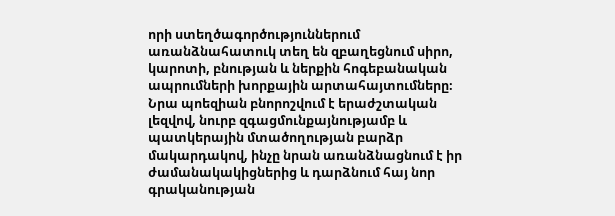որի ստեղծագործություններում առանձնահատուկ տեղ են զբաղեցնում սիրո, կարոտի, բնության և ներքին հոգեբանական ապրումների խորքային արտահայտումները։ Նրա պոեզիան բնորոշվում է երաժշտական լեզվով, նուրբ զգացմունքայնությամբ և պատկերային մտածողության բարձր մակարդակով, ինչը նրան առանձնացնում է իր ժամանակակիցներից և դարձնում հայ նոր գրականության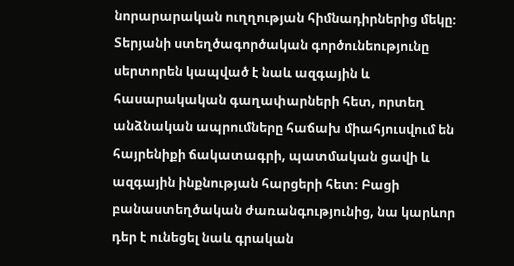նորարարական ուղղության հիմնադիրներից մեկը։ Տերյանի ստեղծագործական գործունեությունը սերտորեն կապված է նաև ազգային և հասարակական գաղափարների հետ, որտեղ անձնական ապրումները հաճախ միահյուսվում են հայրենիքի ճակատագրի, պատմական ցավի և ազգային ինքնության հարցերի հետ։ Բացի բանաստեղծական ժառանգությունից, նա կարևոր դեր է ունեցել նաև գրական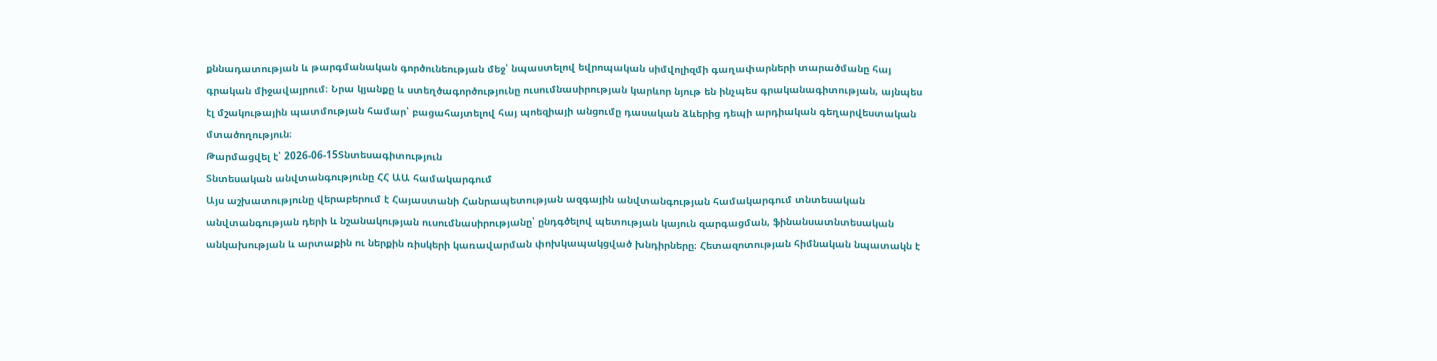քննադատության և թարգմանական գործունեության մեջ՝ նպաստելով եվրոպական սիմվոլիզմի գաղափարների տարածմանը հայ գրական միջավայրում։ Նրա կյանքը և ստեղծագործությունը ուսումնասիրության կարևոր նյութ են ինչպես գրականագիտության, այնպես էլ մշակութային պատմության համար՝ բացահայտելով հայ պոեզիայի անցումը դասական ձևերից դեպի արդիական գեղարվեստական մտածողություն։
Թարմացվել է՝ 2026-06-15Տնտեսագիտություն
Տնտեսական անվտանգությունը ՀՀ ԱԱ համակարգում
Այս աշխատությունը վերաբերում է Հայաստանի Հանրապետության ազգային անվտանգության համակարգում տնտեսական անվտանգության դերի և նշանակության ուսումնասիրությանը՝ ընդգծելով պետության կայուն զարգացման, ֆինանսատնտեսական անկախության և արտաքին ու ներքին ռիսկերի կառավարման փոխկապակցված խնդիրները։ Հետազոտության հիմնական նպատակն է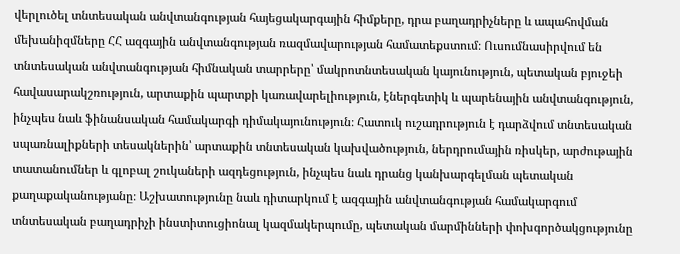վերլուծել տնտեսական անվտանգության հայեցակարգային հիմքերը, դրա բաղադրիչները և ապահովման մեխանիզմները ՀՀ ազգային անվտանգության ռազմավարության համատեքստում։ Ուսումնասիրվում են տնտեսական անվտանգության հիմնական տարրերը՝ մակրոտնտեսական կայունություն, պետական բյուջեի հավասարակշռություն, արտաքին պարտքի կառավարելիություն, էներգետիկ և պարենային անվտանգություն, ինչպես նաև ֆինանսական համակարգի դիմակայունություն։ Հատուկ ուշադրություն է դարձվում տնտեսական սպառնալիքների տեսակներին՝ արտաքին տնտեսական կախվածություն, ներդրումային ռիսկեր, արժութային տատանումներ և գլոբալ շուկաների ազդեցություն, ինչպես նաև դրանց կանխարգելման պետական քաղաքականությանը։ Աշխատությունը նաև դիտարկում է ազգային անվտանգության համակարգում տնտեսական բաղադրիչի ինստիտուցիոնալ կազմակերպումը, պետական մարմինների փոխգործակցությունը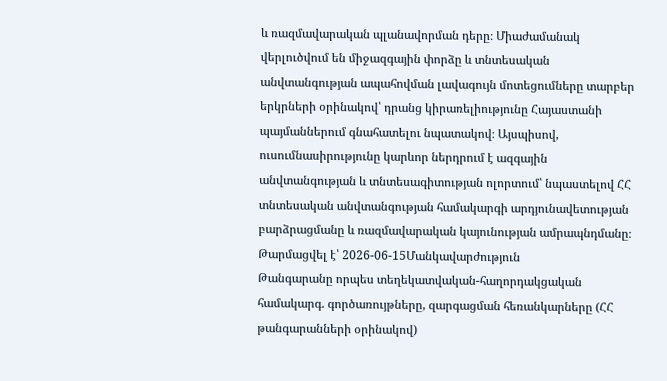և ռազմավարական պլանավորման դերը։ Միաժամանակ վերլուծվում են միջազգային փորձը և տնտեսական անվտանգության ապահովման լավագույն մոտեցումները տարբեր երկրների օրինակով՝ դրանց կիրառելիությունը Հայաստանի պայմաններում գնահատելու նպատակով։ Այսպիսով, ուսումնասիրությունը կարևոր ներդրում է ազգային անվտանգության և տնտեսագիտության ոլորտում՝ նպաստելով ՀՀ տնտեսական անվտանգության համակարգի արդյունավետության բարձրացմանը և ռազմավարական կայունության ամրապնդմանը։
Թարմացվել է՝ 2026-06-15Մանկավարժություն
Թանգարանը որպես տեղեկատվական-հաղորդակցական համակարգ. գործառույթները, զարգացման հեռանկարները (ՀՀ թանգարանների օրինակով)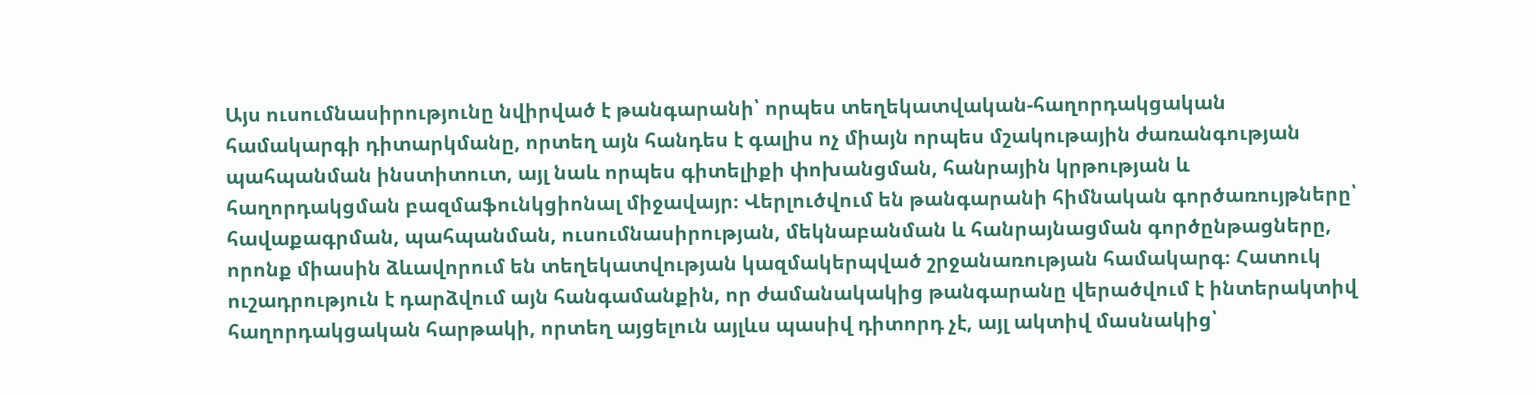Այս ուսումնասիրությունը նվիրված է թանգարանի՝ որպես տեղեկատվական-հաղորդակցական համակարգի դիտարկմանը, որտեղ այն հանդես է գալիս ոչ միայն որպես մշակութային ժառանգության պահպանման ինստիտուտ, այլ նաև որպես գիտելիքի փոխանցման, հանրային կրթության և հաղորդակցման բազմաֆունկցիոնալ միջավայր։ Վերլուծվում են թանգարանի հիմնական գործառույթները՝ հավաքագրման, պահպանման, ուսումնասիրության, մեկնաբանման և հանրայնացման գործընթացները, որոնք միասին ձևավորում են տեղեկատվության կազմակերպված շրջանառության համակարգ։ Հատուկ ուշադրություն է դարձվում այն հանգամանքին, որ ժամանակակից թանգարանը վերածվում է ինտերակտիվ հաղորդակցական հարթակի, որտեղ այցելուն այլևս պասիվ դիտորդ չէ, այլ ակտիվ մասնակից՝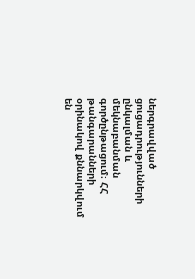ներգրավված ցուցադրությունների ընկալման և մեկնաբանման գործընթացում։ ՀՀ թանգարանների օրինակով քննարկվում են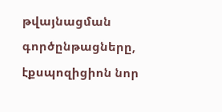թվայնացման գործընթացները, էքսպոզիցիոն նոր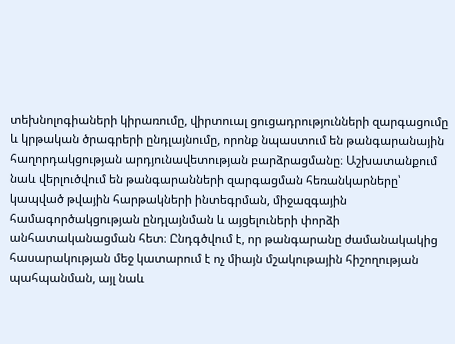տեխնոլոգիաների կիրառումը, վիրտուալ ցուցադրությունների զարգացումը և կրթական ծրագրերի ընդլայնումը, որոնք նպաստում են թանգարանային հաղորդակցության արդյունավետության բարձրացմանը։ Աշխատանքում նաև վերլուծվում են թանգարանների զարգացման հեռանկարները՝ կապված թվային հարթակների ինտեգրման, միջազգային համագործակցության ընդլայնման և այցելուների փորձի անհատականացման հետ։ Ընդգծվում է, որ թանգարանը ժամանակակից հասարակության մեջ կատարում է ոչ միայն մշակութային հիշողության պահպանման, այլ նաև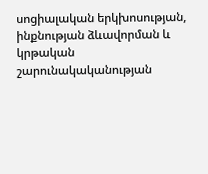սոցիալական երկխոսության, ինքնության ձևավորման և կրթական շարունակականության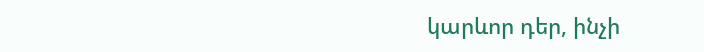կարևոր դեր, ինչի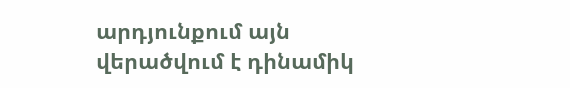արդյունքում այն վերածվում է դինամիկ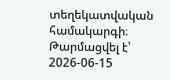տեղեկատվական համակարգի։
Թարմացվել է՝ 2026-06-15